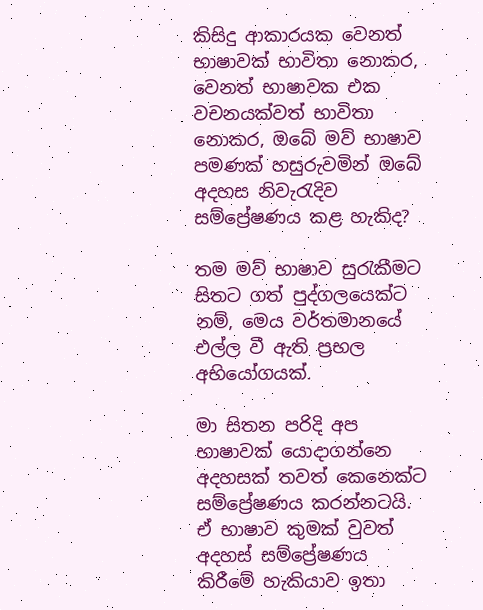කිසිදු ආකාරයක වෙනත් භාෂාවක් භාවිතා නොකර, වෙනත් භාෂාවක එක වචනයක්වත් භාවිතා නොකර, ඔබේ මව් භාෂාව පමණක් හසුරුවමින් ඔබේ අදහස නිවැරැදිව සම්ප්‍රේෂණය කළ හැකිද?

තම මව් භාෂාව සුරැකීමට සිතට ගත් පුද්ගලයෙක්ට නම්, මෙය වර්තමානයේ එල්ල වී ඇති ප්‍රභල අභියෝගයක්.

මා සිතන පරිදි අප භාෂාවක් යොදාගන්නෙ අදහසක් තවත් කෙනෙක්ට සම්ප්‍රේෂණය කරන්නටයි. ඒ භාෂාව කුමක් වුවත් අදහස් සම්ප්‍රේෂණය කිරීමේ හැකියාව ඉතා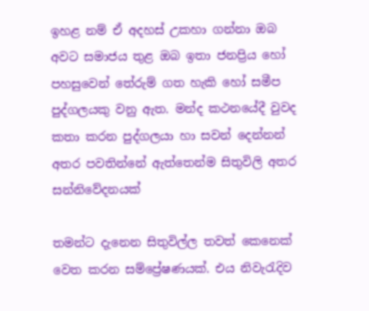ඉහළ නම් ඒ අදහස් උකහා ගන්නා ඔබ අවට සමාජය තුළ ඔබ ඉතා ජනප්‍රිය හෝ පහසුවෙන් තේරුම් ගත හැකි හෝ සමීප පුද්ගලයකු වනු ඇත. මන්ද කථනයේදී වුවද කතා කරන පුද්ගලයා හා සවන් දෙන්නන් අතර පවතින්නේ ඇත්තෙන්ම සිතුවිලි අතර සන්නිවේදනයක්

තමන්ට දැනෙන සිතුවිල්ල තවත් කෙනෙක් වෙත කරන සම්ප්‍රේෂණයක්. එය නිවැරැදිව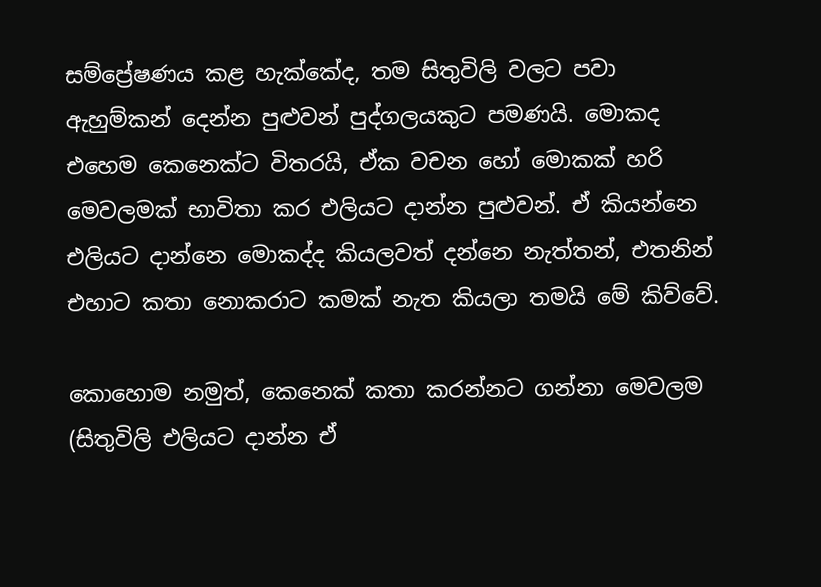සම්ප්‍රේෂණය කළ හැක්කේද, තම සිතුවිලි වලට පවා ඇහුම්කන් දෙන්න පුළුවන් පුද්ගලයකුට පමණයි. මොකද එහෙම කෙනෙක්ට විතරයි, ඒක වචන හෝ මොකක් හරි මෙවලමක් භාවිතා කර එලියට දාන්න පුළුවන්. ඒ කියන්නෙ එලියට දාන්නෙ මොකද්ද කියලවත් දන්නෙ නැත්තන්, එතනින් එහාට කතා නොකරාට කමක් නැත කියලා තමයි මේ කිව්වේ.

කොහොම නමුත්, කෙනෙක් කතා කරන්නට ගන්නා මෙවලම (සිතුවිලි එලියට දාන්න ඒ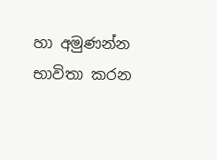හා අමුණන්න භාවිතා කරන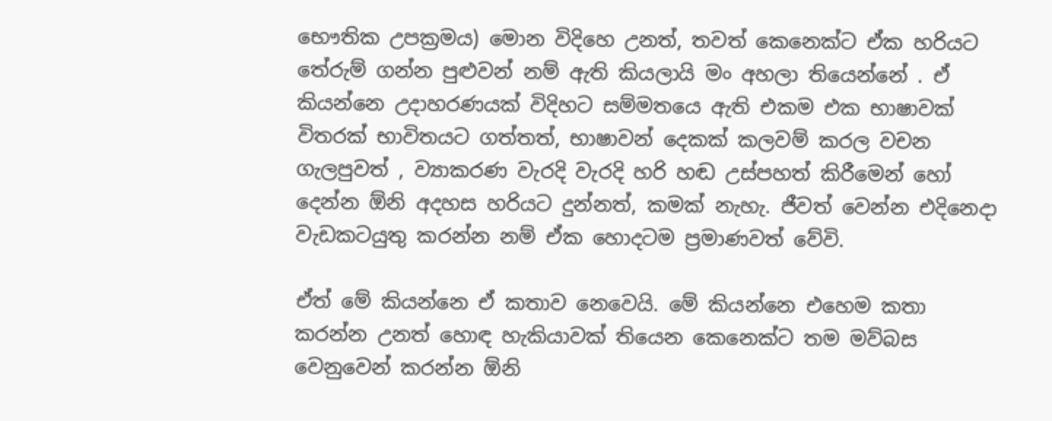භෞතික උපක්‍රමය) මොන විදිහෙ උනත්, තවත් කෙනෙක්ට ඒක හරියට තේරුම් ගන්න පුළුවන් නම් ඇති කියලායි මං අහලා තියෙන්නේ . ඒ කියන්නෙ උදාහරණයක් විදිහට සම්මතයෙ ඇති එකම එක භාෂාවක් විතරක් භාවිතයට ගත්තත්, භාෂාවන් දෙකක් කලවම් කරල වචන ගැලපුවත් , ව්‍යාකරණ වැරදි වැරදි හරි හඬ උස්පහත් කිරීමෙන් හෝ දෙන්න ඕනි අදහස හරියට දුන්නත්, කමක් නැහැ. ජීවත් වෙන්න එදිනෙදා වැඩකටයුතු කරන්න නම් ඒක හොදටම ප්‍රමාණවත් වේවි.

ඒත් මේ කියන්නෙ ඒ කතාව නෙවෙයි. මේ කියන්නෙ එහෙම කතා කරන්න උනත් හොඳ හැකියාවක් තියෙන කෙනෙක්ට තම මව්බස වෙනුවෙන් කරන්න ඕනි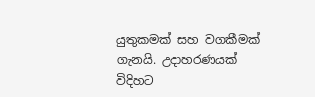යුතුකමක් සහ වගකීමක් ගැනයි. උදාහරණයක් විදිහට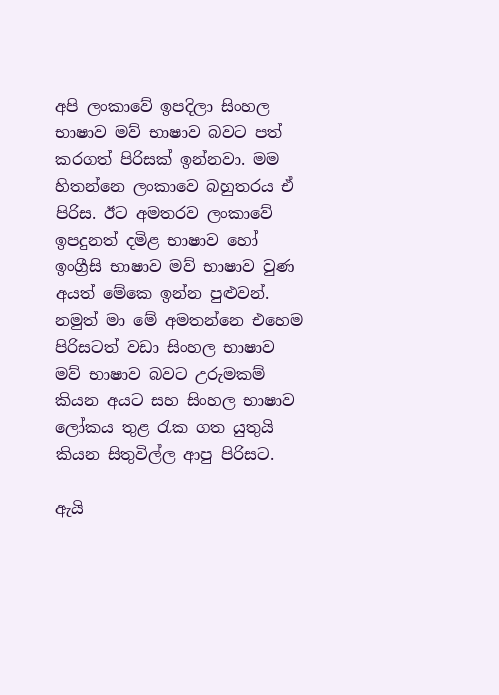අපි ලංකාවේ ඉපදිලා සිංහල භාෂාව මව් භාෂාව බවට පත් කරගත් පිරිසක් ඉන්නවා. මම හිතන්නෙ ලංකාවෙ බහුතරය ඒ පිරිස. ඊට අමතරව ලංකාවේ ඉපදුනත් දමිළ භාෂාව හෝ ඉංග්‍රීසි භාෂාව මව් භාෂාව වුණ අයත් මේකෙ ඉන්න පුළුවන්. නමුත් මා මේ අමතන්නෙ එහෙම පිරිසටත් වඩා සිංහල භාෂාව මව් භාෂාව බවට උරුමකම් කියන අයට සහ සිංහල භාෂාව ලෝකය තුළ රැක ගත යුතුයි කියන සිතුවිල්ල ආපු පිරිසට.

ඇයි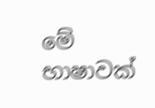මේ භාෂාවක්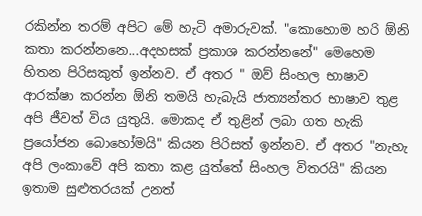රකින්න තරම් අපිට මේ හැටි අමාරුවක්. "කොහොම හරි ඕනි කතා කරන්නනෙ...අදහසක් ප්‍රකාශ කරන්නනේ" මෙහෙම හිතන පිරිසකුත් ඉන්නව. ඒ අතර " ඔව් සිංහල භාෂාව ආරක්ෂා කරන්න ඕනි තමයි හැබැයි ජාත්‍යන්තර භාෂාව තුළ අපි ජීවත් විය යුතුයි. මොකද ඒ තුළින් ලබා ගත හැකි ප්‍රයෝජන බොහෝමයි" කියන පිරිසත් ඉන්නව. ඒ අතර "නැහැ අපි ලංකාවේ අපි කතා කළ යුත්තේ සිංහල විතරයි" කියන ඉතාම සුළුතරයක් උනත්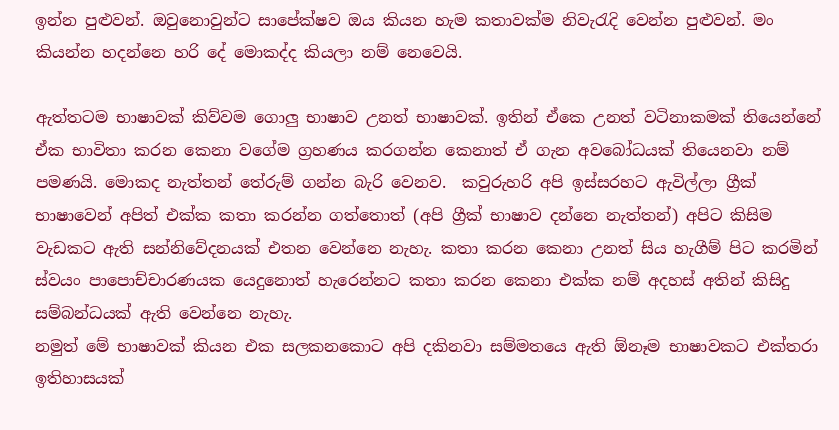ඉන්න පුළුවන්. ඔවුනොවුන්ට සාපේක්ෂව ඔය කියන හැම කතාවක්ම නිවැරැදි වෙන්න පුළුවන්. මං කියන්න හදන්නෙ හරි දේ මොකද්ද කියලා නම් නෙවෙයි.

ඇත්තටම භාෂාවක් කිව්වම ගොලු භාෂාව උනත් භාෂාවක්. ඉතින් ඒකෙ උනත් වටිනාකමක් තියෙන්නේ ඒක භාවිතා කරන කෙනා වගේම ග්‍රහණය කරගන්න කෙනාත් ඒ ගැන අවබෝධයක් තියෙනවා නම් පමණයි. මොකද නැත්තන් තේරුම් ගන්න බැරි වෙනව.  කවුරුහරි අපි ඉස්සරහට ඇවිල්ලා ග්‍රීක් භාෂාවෙන් අපිත් එක්ක කතා කරන්න ගත්තොත් (අපි ග්‍රීක් භාෂාව දන්නෙ නැත්තන්) අපිට කිසිම වැඩකට ඇති සන්නිවේදනයක් එතන වෙන්නෙ නැහැ. කතා කරන කෙනා උනත් සිය හැගීම් පිට කරමින් ස්වයං පාපොච්චාරණයක යෙදුනොත් හැරෙන්නට කතා කරන කෙනා එක්ක නම් අදහස් අතින් කිසිදු සම්බන්ධයක් ඇති වෙන්නෙ නැහැ.
නමුත් මේ භාෂාවක් කියන එක සලකනකොට අපි දකිනවා සම්මතයෙ ඇති ඕනෑම භාෂාවකට එක්තරා ඉතිහාසයක්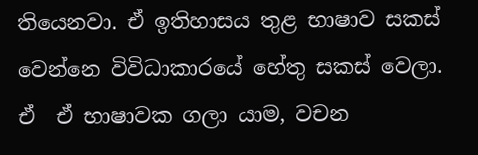තියෙනවා. ඒ ඉතිහාසය තුළ භාෂාව සකස් වෙන්නෙ විවිධාකාරයේ හේතු සකස් වෙලා. ඒ  ඒ භාෂාවක ගලා යාම, වචන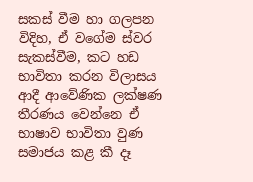සකස් වීම හා ගලපන විදිහ, ඒ වගේම ස්වර සැකස්වීම, කට හඩ භාවිතා කරන විලාසය ආදී ආවේණික ලක්ෂණ තීරණය වෙන්නෙ ඒ භාෂාව භාවිතා වුණ සමාජය කළ කී දෑ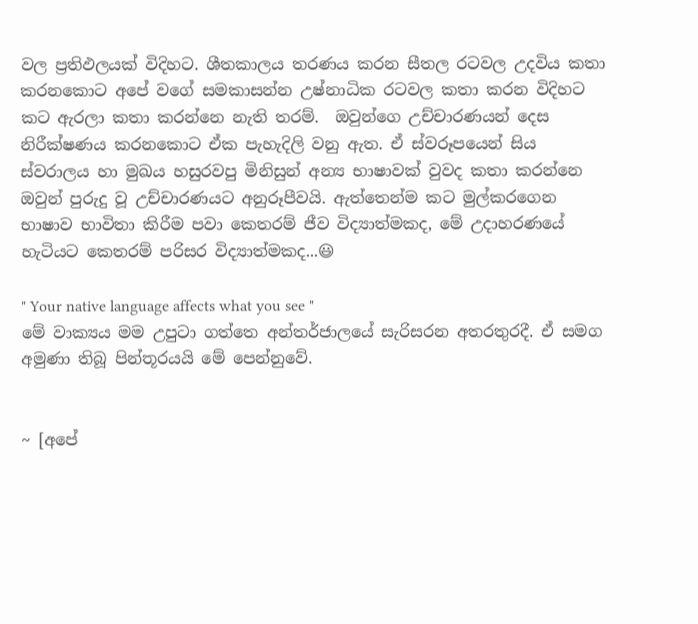වල ප්‍රතිඵලයක් විදිහට. ශීතකාලය තරණය කරන සීතල රටවල උදවිය කතා කරනකොට අපේ වගේ සමකාසන්න උෂ්නාධික රටවල කතා කරන විදිහට කට ඇරලා කතා කරන්නෙ නැති තරම්.  ඔවුන්ගෙ උච්චාරණයන් දෙස නිරීක්ෂණය කරනකොට ඒක පැහැදිලි වනු ඇත. ඒ ස්වරූපයෙන් සිය ස්වරාලය හා මුඛය හසුරවපු මිනිසුන් අන්‍ය භාෂාවක් වුවද කතා කරන්නෙ ඔවුන් පුරුදු වූ උච්චාරණයට අනුරූපීවයි. ඇත්තෙන්ම කට මුල්කරගෙන භාෂාව භාවිතා කිරීම පවා කෙතරම් ජීව විද්‍යාත්මකද, මේ උදාහරණයේ හැටියට කෙතරම් පරිසර විද්‍යාත්මකද...😃

" Your native language affects what you see "
මේ වාක්‍යය මම උපුටා ගත්තෙ අන්තර්ජාලයේ සැරිසරන අතරතුරදී. ඒ සමග අමුණා තිබූ පින්තූරයයි මේ පෙන්නුවේ.


~ [අපේ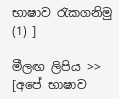භාෂාව රැකගනිමු (1) ]

මීලඟ ලිපිය >> [අපේ භාෂාව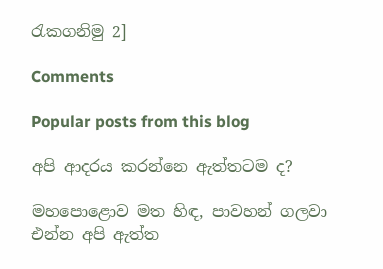රැකගනිමු 2]

Comments

Popular posts from this blog

අපි ආදරය කරන්නෙ ඇත්තටම ද?

මහපොළොව මත හිඳ, පාවහන් ගලවා එන්න අපි ඇත්ත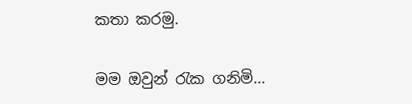කතා කරමු.

මම ඔවුන් රැක ගනිමි...